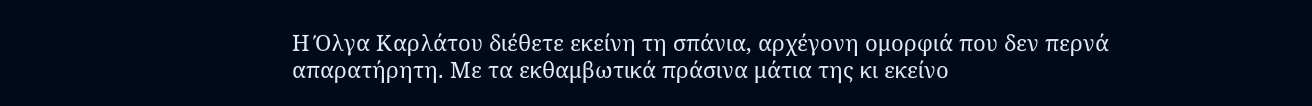Η Όλγα Καρλάτου διέθετε εκείνη τη σπάνια, αρχέγονη ομορφιά που δεν περνά απαρατήρητη. Με τα εκθαμβωτικά πράσινα μάτια της κι εκείνο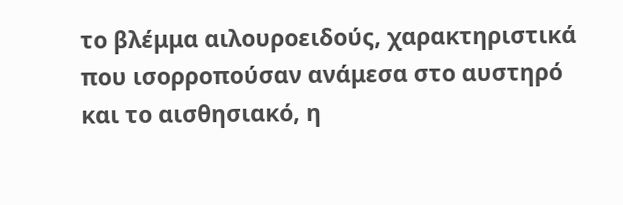το βλέμμα αιλουροειδούς, χαρακτηριστικά που ισορροπούσαν ανάμεσα στο αυστηρό και το αισθησιακό, η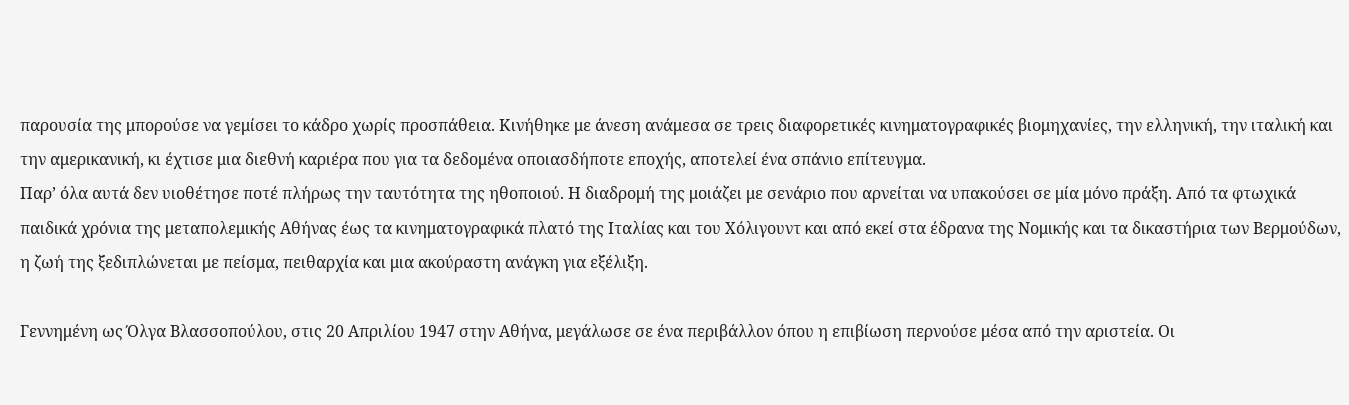παρουσία της μπορούσε να γεμίσει το κάδρο χωρίς προσπάθεια. Κινήθηκε με άνεση ανάμεσα σε τρεις διαφορετικές κινηματογραφικές βιομηχανίες, την ελληνική, την ιταλική και την αμερικανική, κι έχτισε μια διεθνή καριέρα που για τα δεδομένα οποιασδήποτε εποχής, αποτελεί ένα σπάνιο επίτευγμα.
Παρ’ όλα αυτά δεν υιοθέτησε ποτέ πλήρως την ταυτότητα της ηθοποιού. Η διαδρομή της μοιάζει με σενάριο που αρνείται να υπακούσει σε μία μόνο πράξη. Από τα φτωχικά παιδικά χρόνια της μεταπολεμικής Αθήνας έως τα κινηματογραφικά πλατό της Ιταλίας και του Χόλιγουντ και από εκεί στα έδρανα της Νομικής και τα δικαστήρια των Βερμούδων, η ζωή της ξεδιπλώνεται με πείσμα, πειθαρχία και μια ακούραστη ανάγκη για εξέλιξη.

Γεννημένη ως Όλγα Βλασσοπούλου, στις 20 Απριλίου 1947 στην Αθήνα, μεγάλωσε σε ένα περιβάλλον όπου η επιβίωση περνούσε μέσα από την αριστεία. Οι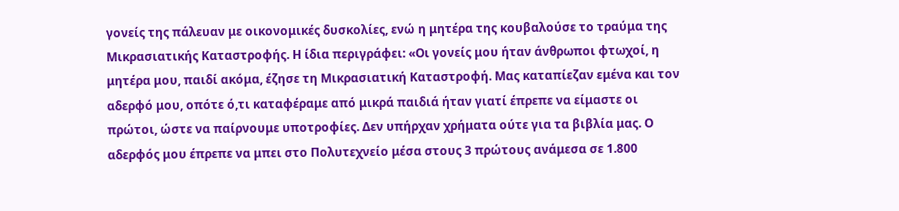γονείς της πάλευαν με οικονομικές δυσκολίες, ενώ η μητέρα της κουβαλούσε το τραύμα της Μικρασιατικής Καταστροφής. Η ίδια περιγράφει: «Οι γονείς μου ήταν άνθρωποι φτωχοί, η μητέρα μου, παιδί ακόμα, έζησε τη Μικρασιατική Καταστροφή. Μας καταπίεζαν εμένα και τον αδερφό μου, οπότε ό,τι καταφέραμε από μικρά παιδιά ήταν γιατί έπρεπε να είμαστε οι πρώτοι, ώστε να παίρνουμε υποτροφίες. Δεν υπήρχαν χρήματα ούτε για τα βιβλία μας. Ο αδερφός μου έπρεπε να μπει στο Πολυτεχνείο μέσα στους 3 πρώτους ανάμεσα σε 1.800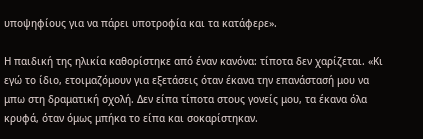υποψηφίους για να πάρει υποτροφία και τα κατάφερε».

Η παιδική της ηλικία καθορίστηκε από έναν κανόνα: τίποτα δεν χαρίζεται. «Κι εγώ το ίδιο, ετοιμαζόμουν για εξετάσεις όταν έκανα την επανάστασή μου να μπω στη δραματική σχολή. Δεν είπα τίποτα στους γονείς μου, τα έκανα όλα κρυφά, όταν όμως μπήκα το είπα και σοκαρίστηκαν.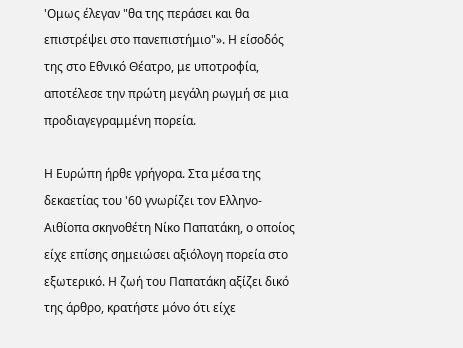'Ομως έλεγαν "θα της περάσει και θα επιστρέψει στο πανεπιστήμιο"». Η είσοδός της στο Εθνικό Θέατρο, με υποτροφία, αποτέλεσε την πρώτη μεγάλη ρωγμή σε μια προδιαγεγραμμένη πορεία.

Η Ευρώπη ήρθε γρήγορα. Στα μέσα της δεκαετίας του '60 γνωρίζει τον Ελληνο-Αιθίοπα σκηνοθέτη Νίκο Παπατάκη, ο οποίος είχε επίσης σημειώσει αξιόλογη πορεία στο εξωτερικό. Η ζωή του Παπατάκη αξίζει δικό της άρθρο, κρατήστε μόνο ότι είχε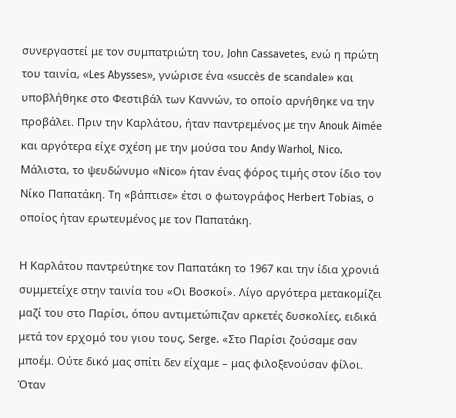συνεργαστεί με τον συμπατριώτη του, John Cassavetes, ενώ η πρώτη του ταινία, «Les Abysses», γνώρισε ένα «succès de scandale» και υποβλήθηκε στο Φεστιβάλ των Καννών, το οποίο αρνήθηκε να την προβάλει. Πριν την Καρλάτου, ήταν παντρεμένος με την Anouk Aimée και αργότερα είχε σχέση με την μούσα του Andy Warhol, Nico. Μάλιστα, το ψευδώνυμο «Nico» ήταν ένας φόρος τιμής στον ίδιο τον Νίκο Παπατάκη. Τη «βάπτισε» έτσι ο φωτογράφος Herbert Tobias, ο οποίος ήταν ερωτευμένος με τον Παπατάκη.

Η Καρλάτου παντρεύτηκε τον Παπατάκη το 1967 και την ίδια χρονιά συμμετείχε στην ταινία του «Οι Βοσκοί». Λίγο αργότερα μετακομίζει μαζί του στο Παρίσι, όπου αντιμετώπιζαν αρκετές δυσκολίες, ειδικά μετά τον ερχομό του γιου τους, Serge. «Στο Παρίσι ζούσαμε σαν μποέμ. Ούτε δικό μας σπίτι δεν είχαμε – μας φιλοξενούσαν φίλοι. Όταν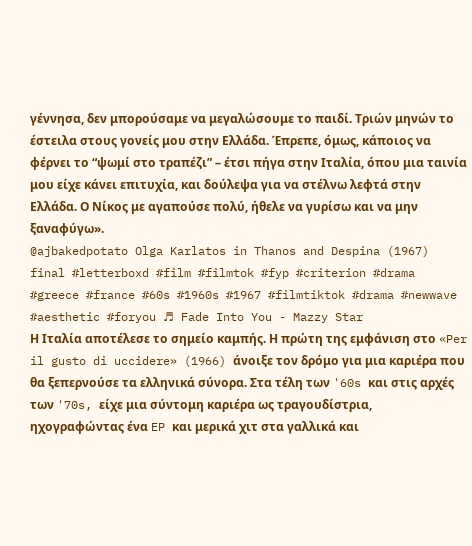γέννησα, δεν μπορούσαμε να μεγαλώσουμε το παιδί. Τριών μηνών το έστειλα στους γονείς μου στην Ελλάδα. Έπρεπε, όμως, κάποιος να φέρνει το “ψωμί στο τραπέζι” – έτσι πήγα στην Ιταλία, όπου μια ταινία μου είχε κάνει επιτυχία, και δούλεψα για να στέλνω λεφτά στην Ελλάδα. Ο Νίκος με αγαπούσε πολύ, ήθελε να γυρίσω και να μην ξαναφύγω».
@ajbakedpotato Olga Karlatos in Thanos and Despina (1967) final #letterboxd #film #filmtok #fyp #criterion #drama #greece #france #60s #1960s #1967 #filmtiktok #drama #newwave #aesthetic #foryou ♬ Fade Into You - Mazzy Star
Η Ιταλία αποτέλεσε το σημείο καμπής. Η πρώτη της εμφάνιση στο «Per il gusto di uccidere» (1966) άνοιξε τον δρόμο για μια καριέρα που θα ξεπερνούσε τα ελληνικά σύνορα. Στα τέλη των '60s και στις αρχές των '70s, είχε μια σύντομη καριέρα ως τραγουδίστρια, ηχογραφώντας ένα EP και μερικά χιτ στα γαλλικά και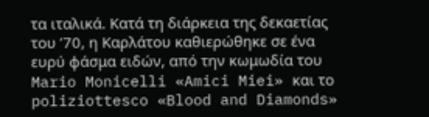τα ιταλικά. Κατά τη διάρκεια της δεκαετίας του ’70, η Καρλάτου καθιερώθηκε σε ένα ευρύ φάσμα ειδών, από την κωμωδία του Mario Monicelli «Amici Miei» και το poliziottesco «Blood and Diamonds»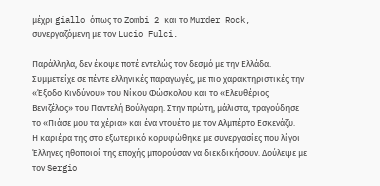μέχρι giallo όπως το Zombi 2 και το Murder Rock, συνεργαζόμενη με τον Lucio Fulci.

Παράλληλα, δεν έκοψε ποτέ εντελώς τον δεσμό με την Ελλάδα. Συμμετείχε σε πέντε ελληνικές παραγωγές, με πιο χαρακτηριστικές την «Έξοδο Κινδύνου» του Νίκου Φώσκολου και το «Ελευθέριος Βενιζέλος» του Παντελή Βούλγαρη. Στην πρώτη, μάλιστα, τραγούδησε το «Πιάσε μου τα χέρια» και ένα ντουέτο με τον Αλμπέρτο Εσκενάζυ.
Η καριέρα της στο εξωτερικό κορυφώθηκε με συνεργασίες που λίγοι Έλληνες ηθοποιοί της εποχής μπορούσαν να διεκδικήσουν. Δούλεψε με τον Sergio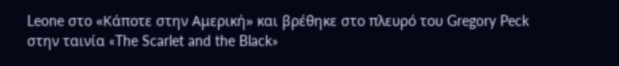Leone στο «Κάποτε στην Αμερική» και βρέθηκε στο πλευρό του Gregory Peck στην ταινία «The Scarlet and the Black»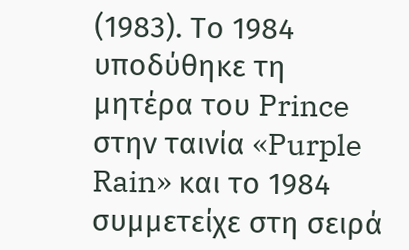(1983). Το 1984 υποδύθηκε τη μητέρα του Prince στην ταινία «Purple Rain» και το 1984 συμμετείχε στη σειρά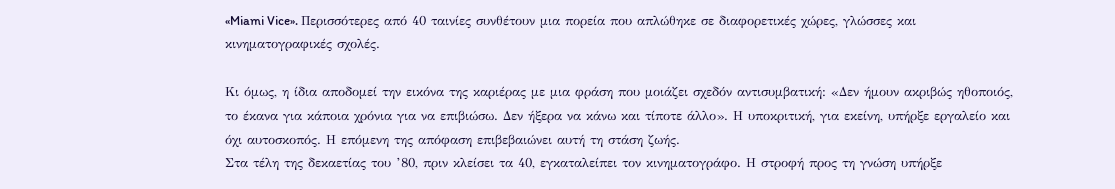«Miami Vice». Περισσότερες από 40 ταινίες συνθέτουν μια πορεία που απλώθηκε σε διαφορετικές χώρες, γλώσσες και κινηματογραφικές σχολές.

Κι όμως, η ίδια αποδομεί την εικόνα της καριέρας με μια φράση που μοιάζει σχεδόν αντισυμβατική: «Δεν ήμουν ακριβώς ηθοποιός, το έκανα για κάποια χρόνια για να επιβιώσω. Δεν ήξερα να κάνω και τίποτε άλλο». Η υποκριτική, για εκείνη, υπήρξε εργαλείο και όχι αυτοσκοπός. Η επόμενη της απόφαση επιβεβαιώνει αυτή τη στάση ζωής.
Στα τέλη της δεκαετίας του ’80, πριν κλείσει τα 40, εγκαταλείπει τον κινηματογράφο. Η στροφή προς τη γνώση υπήρξε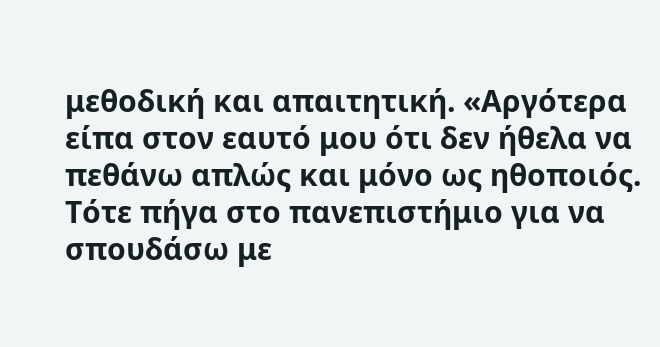μεθοδική και απαιτητική. «Αργότερα είπα στον εαυτό μου ότι δεν ήθελα να πεθάνω απλώς και μόνο ως ηθοποιός. Τότε πήγα στο πανεπιστήμιο για να σπουδάσω με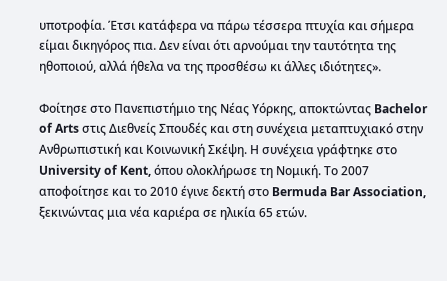υποτροφία. Έτσι κατάφερα να πάρω τέσσερα πτυχία και σήμερα είμαι δικηγόρος πια. Δεν είναι ότι αρνούμαι την ταυτότητα της ηθοποιού, αλλά ήθελα να της προσθέσω κι άλλες ιδιότητες».

Φοίτησε στο Πανεπιστήμιο της Νέας Υόρκης, αποκτώντας Bachelor of Arts στις Διεθνείς Σπουδές και στη συνέχεια μεταπτυχιακό στην Ανθρωπιστική και Κοινωνική Σκέψη. Η συνέχεια γράφτηκε στο University of Kent, όπου ολοκλήρωσε τη Νομική. Το 2007 αποφοίτησε και το 2010 έγινε δεκτή στο Bermuda Bar Association, ξεκινώντας μια νέα καριέρα σε ηλικία 65 ετών.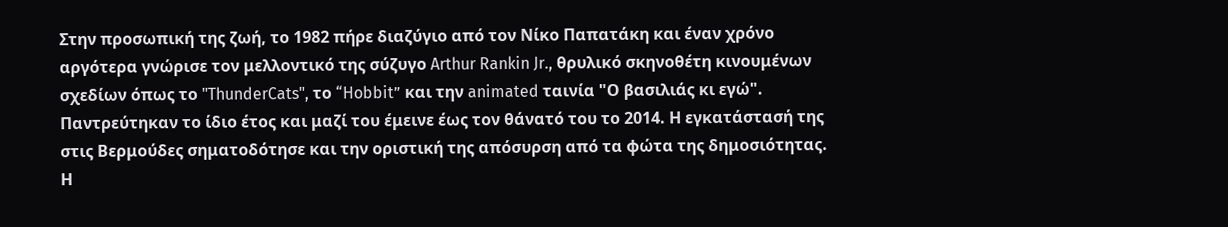Στην προσωπική της ζωή, το 1982 πήρε διαζύγιο από τον Νίκο Παπατάκη και έναν χρόνο αργότερα γνώρισε τον μελλοντικό της σύζυγο Arthur Rankin Jr., θρυλικό σκηνοθέτη κινουμένων σχεδίων όπως το "ThunderCats", το “Hobbit” και την animated ταινία "Ο βασιλιάς κι εγώ". Παντρεύτηκαν το ίδιο έτος και μαζί του έμεινε έως τον θάνατό του το 2014. Η εγκατάστασή της στις Βερμούδες σηματοδότησε και την οριστική της απόσυρση από τα φώτα της δημοσιότητας.
Η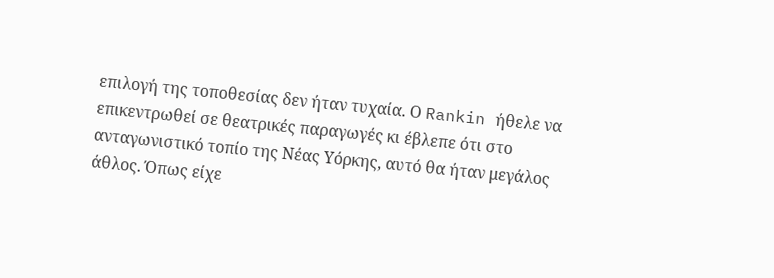επιλογή της τοποθεσίας δεν ήταν τυχαία. Ο Rankin ήθελε να επικεντρωθεί σε θεατρικές παραγωγές κι έβλεπε ότι στο ανταγωνιστικό τοπίο της Νέας Υόρκης, αυτό θα ήταν μεγάλος άθλος. Όπως είχε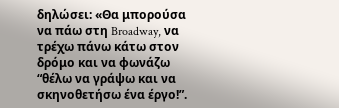δηλώσει: «Θα μπορούσα να πάω στη Broadway, να τρέχω πάνω κάτω στον δρόμο και να φωνάζω “θέλω να γράψω και να σκηνοθετήσω ένα έργο!”.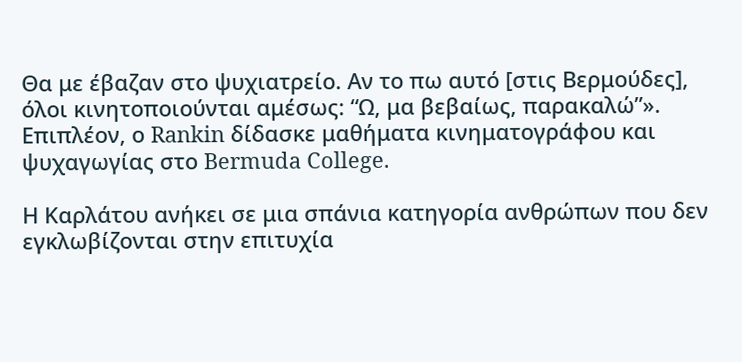Θα με έβαζαν στο ψυχιατρείο. Αν το πω αυτό [στις Βερμούδες], όλοι κινητοποιούνται αμέσως: “Ω, μα βεβαίως, παρακαλώ”». Επιπλέον, ο Rankin δίδασκε μαθήματα κινηματογράφου και ψυχαγωγίας στο Bermuda College.

Η Καρλάτου ανήκει σε μια σπάνια κατηγορία ανθρώπων που δεν εγκλωβίζονται στην επιτυχία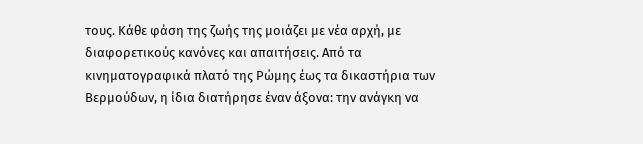τους. Κάθε φάση της ζωής της μοιάζει με νέα αρχή, με διαφορετικούς κανόνες και απαιτήσεις. Από τα κινηματογραφικά πλατό της Ρώμης έως τα δικαστήρια των Βερμούδων, η ίδια διατήρησε έναν άξονα: την ανάγκη να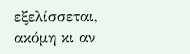εξελίσσεται, ακόμη κι αν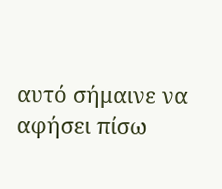αυτό σήμαινε να αφήσει πίσω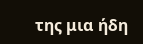της μια ήδη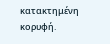κατακτημένη κορυφή.